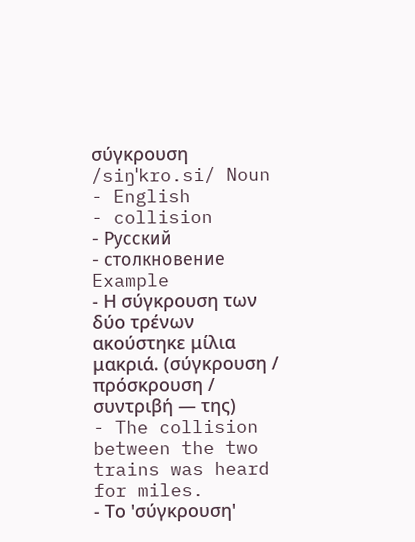σύγκρουση /siŋˈkro.si/ Noun
- English
- collision
- Русский
- столкновение
Example
- Η σύγκρουση των δύο τρένων ακούστηκε μίλια μακριά. (σύγκρουση / πρόσκρουση / συντριβή — της)
- The collision between the two trains was heard for miles.
- Το 'σύγκρουση'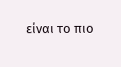είναι το πιο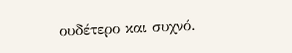ουδέτερο και συχνό.